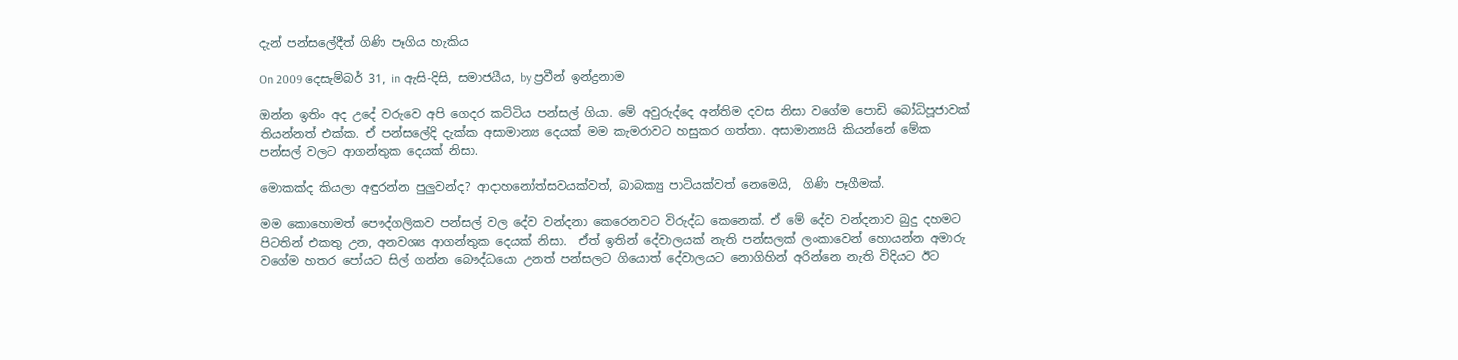දැන් පන්සලේදීත් ගිණි පෑගිය හැකිය

On 2009 දෙසැම්බර් 31, in ඇසි-දිසි, සමාජයීය, by ප්‍රවීන් ඉන්ද්‍රනාම

ඔන්න ඉතිං අද උදේ වරුවෙ අපි ගෙදර කට්ටිය පන්සල් ගියා. මේ අවුරුද්දෙ අන්තිම දවස නිසා වගේම පොඩි බෝධිපූජාවක් තියන්නත් එක්ක. ඒ පන්සලේදි දැක්ක අසාමාන්‍ය දෙයක් මම කැමරාවට හසුකර ගත්තා. අසාමාන්‍යයි කියන්නේ මේක පන්සල් වලට ආගන්තුක දෙයක් නිසා.

මොකක්ද කියලා අඳුරන්න පුලුවන්ද? ආදාහනෝත්සවයක්වත්, බාබක්‍යු පාටියක්වත් නෙමෙයි,  ගිණි පෑගීමක්.

මම කොහොමත් පෞද්ගලිකව පන්සල් වල දේව වන්දනා කෙරෙනවට විරුද්ධ කෙනෙක්. ඒ මේ දේව වන්දනාව බුදු දහමට පිටතින් එකතු උන, අනවශ්‍ය ආගන්තුක දෙයක් නිසා.  ඒත් ඉතින් දේවාලයක් නැති පන්සලක් ලංකාවෙන් හොයන්න අමාරු වගේම හතර පෝයට සිල් ගන්න බෞද්ධයො උනත් පන්සලට ගියොත් දේවාලයට නොගිහින් අරින්නෙ නැති විදියට ඊට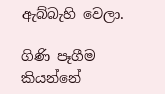ඇබ්බැහි වෙලා.

ගිණි පෑගීම කියන්නේ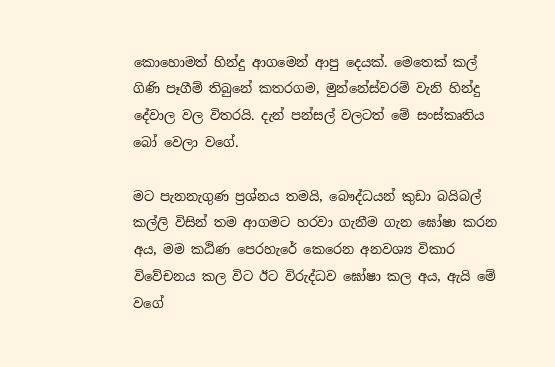කොහොමත් හින්දු ආගමෙන් ආපු දෙයක්. මෙතෙක් කල් ගිණි පෑගීම් තිබුනේ කතරගම, මුන්නේස්වරම් වැනි හින්දු දේවාල වල විතරයි. දැන් පන්සල් වලටත් මේ සංස්කෘතිය බෝ වෙලා වගේ.

මට පැනනැගුණ ප්‍රශ්නය තමයි, බෞද්ධයන් කුඩා බයිබල් කල්ලි විසින් තම ආගමට හරවා ගැනීම ගැන ඝෝෂා කරන අය, මම කඨිණ පෙරහැරේ කෙරෙන අනවශ්‍ය විකාර විවේචනය කල විට ඊට විරුද්ධව ඝෝෂා කල අය, ඇයි මේ වගේ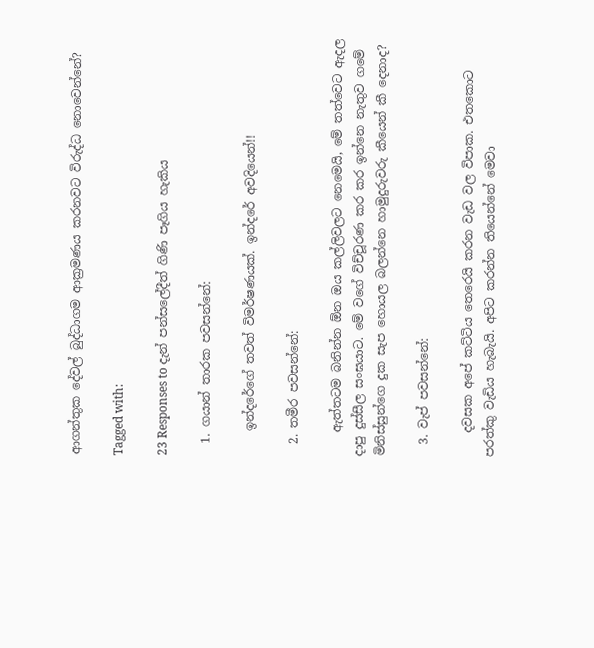ආගන්තුක දේවල් බුද්ධාගම ආක්‍රමණය කරනවට විරුද්ධ නොවෙන්නේ?

Tagged with:

23 Responses to දැන් පන්සලේදීත් ගිණි පෑගිය හැකිය

  1. ගයාන් තාරක පවසන්නේ:

    ඉන්දරේගේ තවත් විමර්ෂණයක්. ඉන්දරේ අවදියෙන්!!

  2. තමීර පවසන්නේ:

    ඇත්තටම බනින්න ඕන ඔය කල්ලිවලට නෙමෙයි, මේ තත්වෙට ඇදල දාපු දුස්සීල සංඝයාට. මේ වගේ විච්චූරණ කර කර ඉන්නෙ නැතුව ගමේ මිනිස්සුන්ගෙ දුක සැප හොයල බලන්නෙ හාමුදුරුවරු කීයෙන් කී දෙනාද?

  3. වැප් පවසන්නේ:

    දවසක අපේ කට්ටිය තෙරෙයි කරන වැඩ වල විපාක. එතකොට පරත්කු වැඩිය හැබැයි. අපිට කරන්න තියෙන්නේ මෙවා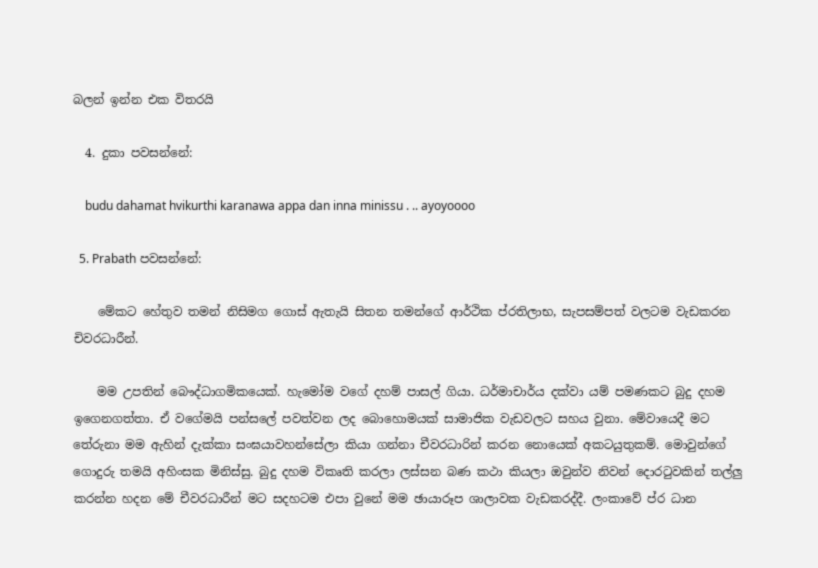බලන් ඉන්න එක විතරයි

  4. දුකා පවසන්නේ:

    budu dahamat hvikurthi karanawa appa dan inna minissu . .. ayoyoooo

  5. Prabath පවසන්නේ:

    මේකට හේතුව තමන් නිසිමග ගොස් ඇතැයි සිතන තමන්ගේ ආර්ථික ප්රතිලාභ, සැපසම්පත් වලටම වැඩකරන චිවරධාරීන්.

    මම උපතින් බෞද්ධාගමිකයෙක්. හැමෝම වගේ දහම් පාසල් ගියා. ධර්මාචාර්ය දක්වා යම් පමණකට බුදු දහම ඉගෙනගත්තා. ඒ වගේමයි පන්සලේ පවත්වන ලද බොහොමයක් සාමාජික වැඩවලට සහය වුනා. මේවායෙදී මට තේරුනා මම ඇහින් දැක්කා සංඝයාවහන්සේලා කියා ගන්නා චීවරධාරින් කරන නොයෙක් අකටයුතුකම්. මොවුන්ගේ ගොදුරු තමයි අහිංසක මිනිස්සු. බුදු දහම විකෘති කරලා ලස්සන බණ කථා කියලා ඔවුන්ව නිවන් දොරටුවකින් තල්ලු කරන්න හදන මේ චීවරධාරීන් මට සදහටම එපා වුනේ මම ඡායාරූප ශාලාවක වැඩකරද්දී. ලංකාවේ ප්ර ධාන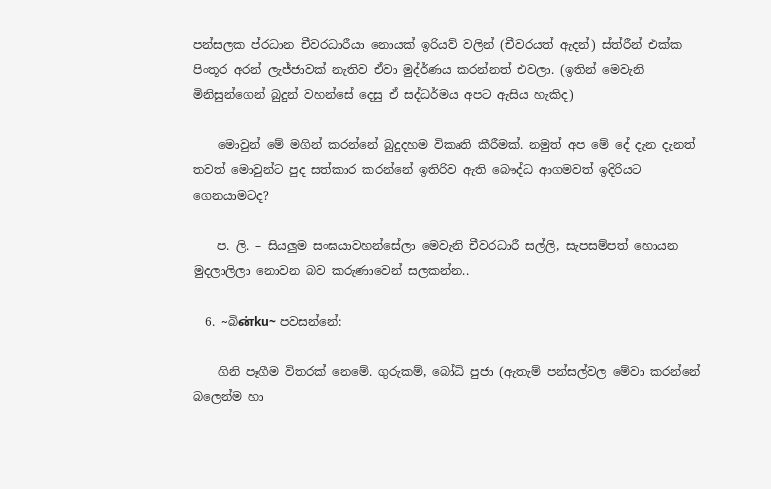පන්සලක ප්රධාන චීවරධාරීයා නොයක් ඉරියව් වලින් (චීවරයත් ඇදන්) ස්ත්රීන් එක්ක පිංතූර අරන් ලැජ්ජාවක් නැතිව ඒවා මුද්ර්ණය කරන්නත් එවලා. (ඉතින්‍ මෙවැනි මිනිසුන්ගෙන් බුදුන් වහන්සේ දෙසු ඒ සද්ධර්මය අපට ඇසිය හැකිද)

    මොවුන් මේ මගින් කරන්නේ බුදුදහම විකෘති කීරීමක්. නමුත් අප මේ දේ දැන දැනත් තවත් මොවුන්ට පුද සත්කාර කරන්නේ ඉතිරිව ඇති බෞද්ධ ආගමවත් ඉදිරියට ගෙනයාමටද?

    ප. ලි. – සියලුම සංඝයාවහන්සේලා මෙවැනි චීවරධාරී සල්ලි, සැපසම්පත් හොයන මුදලාලිලා නොවන බව කරුණාවෙන් සලකන්න..

  6. ~බිன்ku~ පවසන්නේ:

    ගිනි පෑගීම විතරක් නෙමේ. ගුරුකම්, බෝධි පුජා (ඇතැම් පන්සල්වල මේවා කරන්නේ බලෙන්ම හා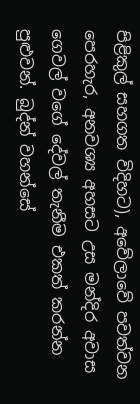පිළිකුල් සහගත විදිහට), අවේලාවේ පවත්වන පෙරහැර, අනවශ්‍ය අහසට උස මන්දිර අවාස ගෙවල් වගේ දේවල් තැනීම එකත් කරන්න පුළුවන්. බුද්න් වහන්සේ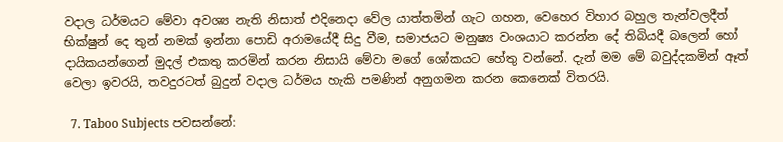වදාල ධර්මයට මේවා අවශ්‍ය නැති නිසාත් එදිනෙදා වේල යාත්තමින් ගැට ගහන, වෙහෙර ‍විහාර බහුල තැන්වලදීත් භික්ෂුන් දෙ තුන් නමක් ඉන්නා පොඩි අරාමයේදී සිදු වීම, සමාජයට මනුෂ්‍ය වංශයාට කරන්න දේ තිබියදී බලෙන් හෝ දායිකයන්ගෙන් මුදල් එකතු කරමින් කරන නිසායි මේවා මගේ ශෝකයට හේතු වන්නේ. දැන් මම මේ බවුද්දකමින් ඈත් වෙලා ඉවරයි, තවදුරටත් බුදුන් වදාල ධර්මය හැකි පමණින් අනුගමන කරන කෙනෙක් විතරයි.

  7. Taboo Subjects පවසන්නේ: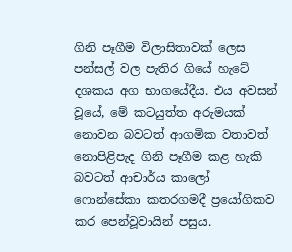ගිනි පෑගීම විලාසිතාවක් ලෙස පන්සල් වල පැතිර ගියේ හැටේ දශකය අග භාගයේදීය. එය අවසන් වූයේ, මේ කටයුත්ත අරුමයක් නොවන බවටත් ආගමික වතාවත් නොපිළිපැද ගිනි පෑගීම කළ හැකි බවටත් ආචාර්ය කාලෝ ෆොන්සේකා කතරගමදී ප්‍රයෝගිකව කර පෙන්වූවායින් පසුය.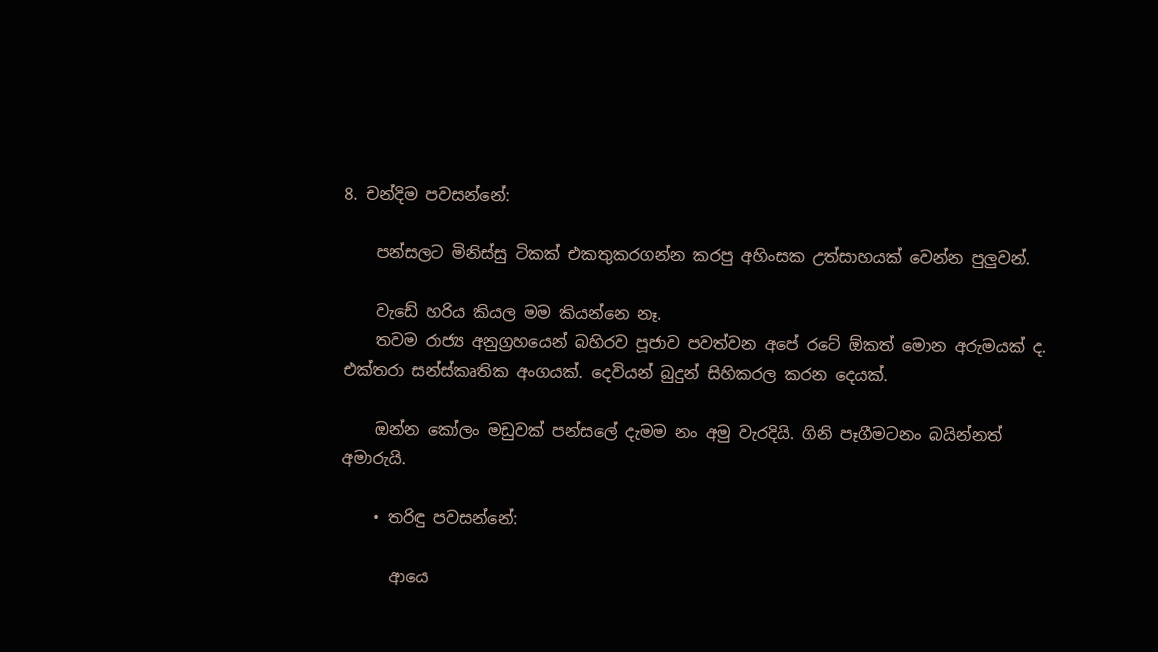8. චන්දිම පවසන්නේ:

    පන්සලට මිනිස්සු ටිකක් එකතුකරගන්න කරපු අහිංසක උත්සාහයක් වෙන්න පුලුවන්.

    වැඩේ හරිය කියල මම කියන්නෙ නෑ.
    තවම රාජ්‍ය අනුග්‍රහයෙන් බහිරව පූජාව පවත්වන අපේ රටේ ඕකත් මොන අරුමයක් ද. එක්තරා සන්ස්කෘතික අංගයක්. දෙවියන් බුදුන් සිහිකරල කරන දෙයක්.

    ඔන්න කෝලං මඩුවක් පන්සලේ දැමම නං අමු වැරදියි. ගිනි පෑගීමටනං බයින්නත් අමාරුයි.

    • තරිඳු පවසන්නේ:

      ආයෙ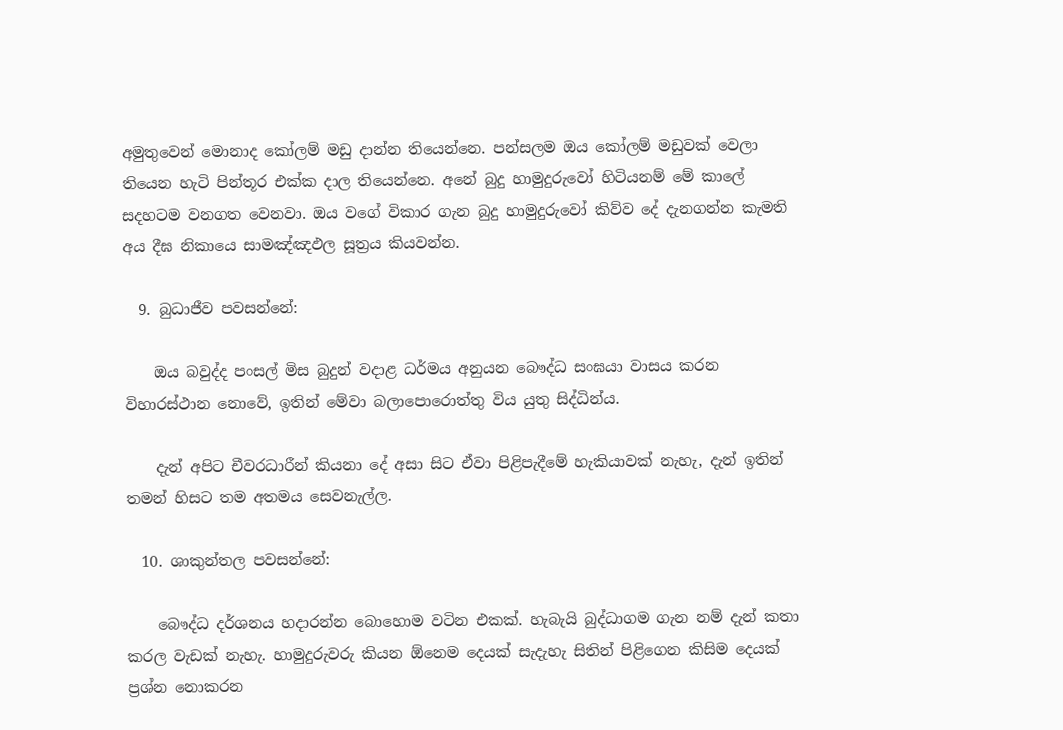අමුතුවෙන් මොනාද කෝලම් මඩු දාන්න තියෙන්නෙ. පන්සලම ඔය කෝලම් මඩුවක් වෙලා තියෙන හැටි පින්තූර එක්ක දාල තියෙන්නෙ. අනේ බුදු හාමුදුරුවෝ හිටියනම් මේ කාලේ සදහටම වනගත වෙනවා. ඔය වගේ විකාර ගැන බුදු හාමුදුරුවෝ කිව්ව දේ දැනගන්න කැමති අය දීඝ නිකායෙ සාමඤ්ඤඵල සූත්‍රය කියවන්න.

  9. බුධාජීව පවසන්නේ:

    ඔය බවුද්ද පංසල් මිස බුදුන් වදාළ ධර්මය අනුයන බෞද්ධ සංඝයා වාසය කරන විහාරස්ථාන නොවේ, ඉතින් මේවා බලාපොරොත්තු විය යුතු සිද්ධින්ය.

    දැන් අපිට චීවරධාරීන් කියනා දේ අසා සිට ඒවා පිළිපැදීමේ හැකියාවක් නැහැ, දැන් ඉතින් තමන් හිසට තම අතමය සෙවනැල්ල.

  10. ශාකුන්තල පවසන්නේ:

    බෞද්ධ දර්ශනය හදාරන්න බොහොම වටින එකක්. හැබැයි බුද්ධාගම ගැන නම් දැන් කතා කරල වැඩක් නැහැ. හාමුදුරුවරු කියන ඕනෙම දෙයක් සැදැහැ සිතින් පිළිගෙන කිසිම දෙයක් ප්‍රශ්න නොකරන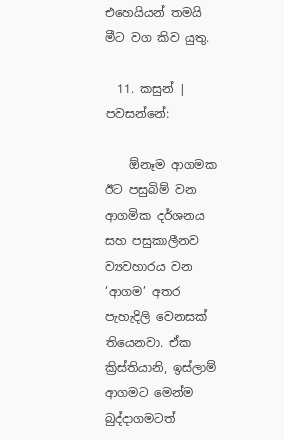එහෙයියන් තමයි මීට වග කිව යුතු.

  11. කසුන් | පවසන්නේ:

    ඕනෑම ආගමක ඊට පසුබිම් වන ආගමික දර්ශනය සහ පසුකාලීනව ව්‍යවහාරය වන ‘ආගම’ අතර පැහැදිලි වෙනසක් තියෙනවා. ඒක ක්‍රිස්තියානි, ඉස්ලාම් ආගමට මෙන්ම බුද්දාගමටත්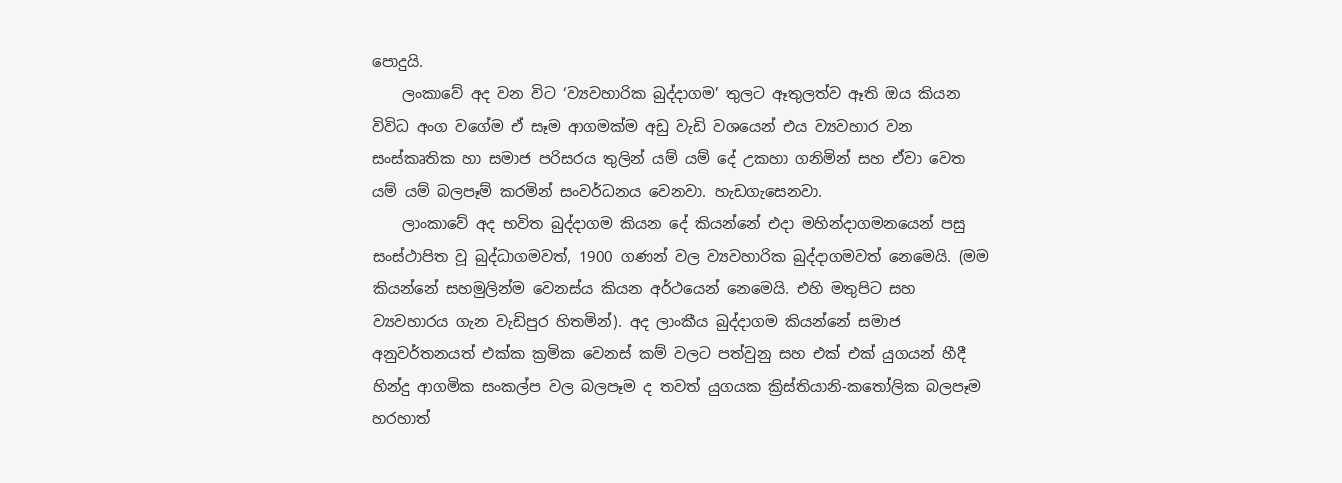පොදුයි.
    ලංකාවේ අද වන විට ‘ව්‍යවහාරික බුද්දාගම’ තුලට ඈතුලත්ව ඈති ඔය කියන විවිධ අංග වගේම ඒ සෑම ආගමක්ම අඩු වැඩි වශයෙන් එය ව්‍යවහාර වන සංස්කෘතික හා සමාජ පරිසරය තුලින් යම් යම් දේ උකහා ගනිමින් සහ ඒවා වෙත යම් යම් බලපෑම් කරමින් සංවර්ධනය වෙනවා. හැඩගැසෙනවා.
    ලාංකාවේ අද භවිත බුද්දාගම කියන දේ කියන්නේ එදා මහින්දාගමනයෙන් පසු සංස්ථාපිත වූ බුද්ධාගමවත්, 1900 ගණන් වල ව්‍යවහාරික බුද්දාගමවත් නෙමෙයි. (මම කියන්නේ සහමුලින්ම වෙනස්ය කියන අර්ථයෙන් නෙමෙයි. එහි මතුපිට සහ ව්‍යවහාරය ගැන වැඩිපුර හිතමින්). අද ලාංකීය බුද්දාගම කියන්නේ සමාජ අනුවර්තනයත් එක්ක ක්‍රමික වෙනස් කම් වලට පත්වුනු සහ එක් එක් යුගයන් හීදී හින්දු ආගමික සංකල්ප වල බලපෑම ද තවත් යුගයක ක්‍රිස්තියානි-කතෝලික බලපෑම හරහාත්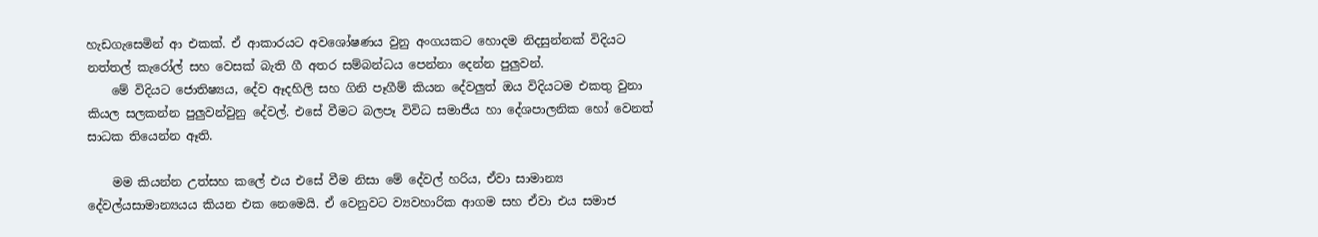හැඩගැසෙමින් ආ එකක්. ඒ ආකාරයට අවශෝෂණය වුනු අංගයකට හොදම නිදසුන්නක් විදියට නත්තල් කැරෝල් සහ වෙසක් බැති ගී අතර සම්බන්ධය පෙන්නා දෙන්න පුලුවන්.
    මේ විදියට ජොතිෂ්‍යය, දේව ඈදහිලි සහ ගිනි පෑගීම් කියන දේවලුත් ඔය විදියටම එකතු වුනා කියල සලකන්න පුලුවන්වුනු දේවල්. එසේ වීමට බලපෑ විවිධ සමාජීය හා දේශපාලනික හෝ වෙනත් සාධක තියෙන්න ඈති.

    මම කියන්න උත්සහ කලේ එය එසේ වීම නිසා මේ දේවල් හරිය, ඒවා සාමාන්‍ය දේවල්යසාමාන්‍යයය කියන එක නෙමෙයි. ඒ වෙනුවට ව්‍යවහාරික ආගම සහ ඒවා එය සමාජ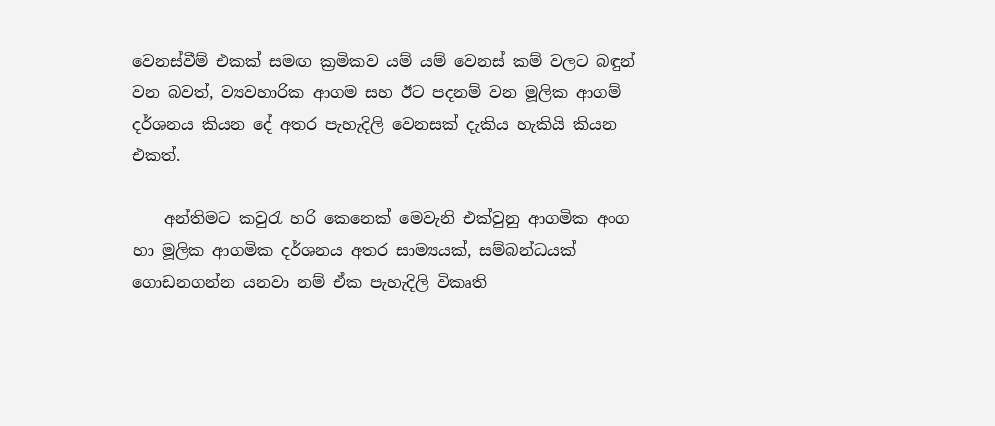වෙනස්වීම් එකක් සමඟ ක්‍රමිකව යම් යම් වෙනස් කම් වලට බඳුන් වන බවත්, ව්‍යවහාරික ආගම සහ ඊට පදනම් වන මූලික ආගම් දර්ශනය කියන දේ අතර පැහැදිලි වෙනසක් දැකිය හැකියි කියන එකත්.

    අන්තිමට කවුරැ හරි කෙනෙක් මෙවැනි එක්වුනු ආගමික අංග හා මූලික ආගමික දර්ශනය අතර සාම්‍යයක්, සම්බන්ධයක් ගොඩනගන්න යනවා නම් ඒක පැහැදිලි විකෘති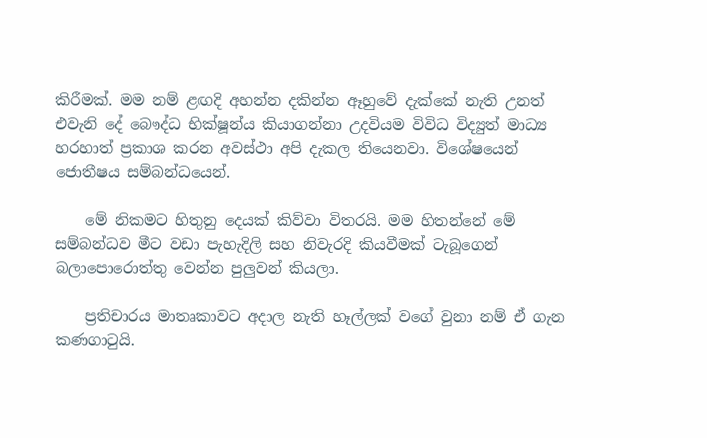කිරීමක්. මම නම් ළඟදි අහන්න දකින්න ඈහුවේ දැක්කේ නැති උනත් එවැනි දේ බෞද්ධ භික්ෂූන්ය කියාගන්නා උදවියම විවිධ විද්‍යුත් මාධ්‍ය හරහාත් ප්‍රකාශ කරන අවස්ථා අපි දැකල තියෙනවා. විශේෂයෙන් ජොතීෂය සම්බන්ධයෙන්.

    මේ නිකමට හිතුනු දෙයක් කිව්වා විතරයි. මම හිතන්නේ මේ සම්බන්ධව මීට වඩා පැහැදිලි සහ නිවැරදි කියවීමක් ටැබූගෙන් බලාපොරොත්තු වෙන්න පුලුවන් කියලා.

    ප්‍රතිචාරය මාතෘකාවට අදාල නැති හෑල්ලක් වගේ වුනා නම් ඒ ගැන කණගාටුයි.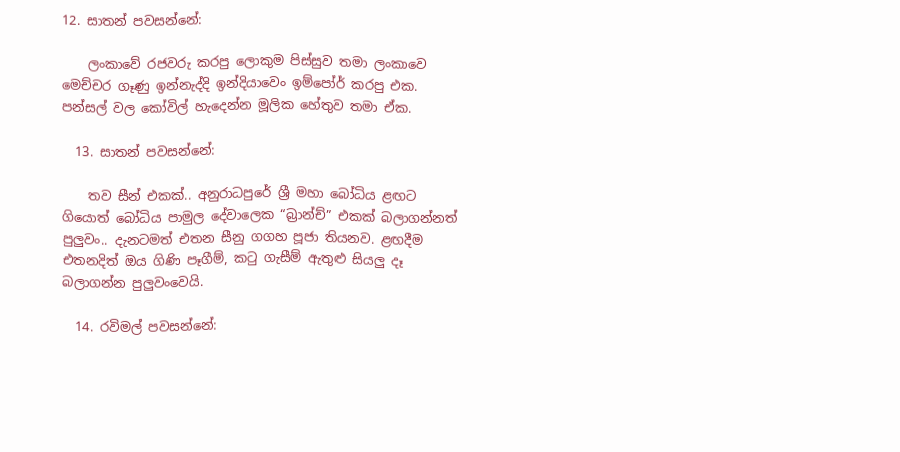12. සාතන් පවසන්නේ:

    ලංකාවේ රජවරු කරපු ලොකුම පිස්සුව තමා ලංකාවෙ මෙච්චර ගෑණු ඉන්නැද්දි ඉන්දියාවෙං ඉම්පෝර් කරපු එක. පන්සල් වල කෝවිල් හැදෙන්න මූලික හේතුව තමා ඒක.

  13. සාතන් පවසන්නේ:

    තව සීන් එකක්.. අනුරාධපුරේ ශ්‍රී මහා බෝධිය ළඟට ගියොත් බෝධිය පාමුල දේවාලෙක “බ්‍රාන්ච්” එකක් බලාගන්නත් පුලුවං.. දැනටමත් එතන සීනු ගගහ පූජා තියනව. ළඟදීම එතනදිත් ඔය ගිණි පෑගීම්, කටු ගැසීම් ඇතුළු සියලු දෑ බලාගන්න පුලුවංවෙයි.

  14. රවිමල් පවසන්නේ: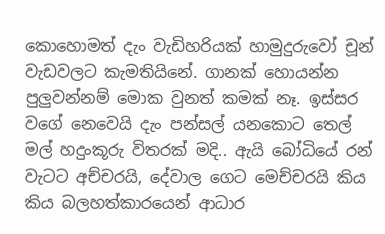කොහොමත් දැං වැඩිහරියක් හාමුදුරුවෝ චූන් වැඩවලට කැමතියිනේ. ගානක් හොයන්න පුලුවන්නම් මොක වුනත් කමක් නෑ. ඉස්සර වගේ නෙවෙයි දැං පන්සල් යනකොට තෙල් මල් හදුංකූරු විතරක් මදි.. ඇයි බෝධියේ රන් වැටට අච්චරයි, දේවාල ගෙට මෙච්චරයි කිය කිය බලහත්කාරයෙන් ආධාර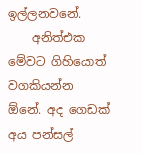ඉල්ලනවනේ.
    අනිත්එක මේවට ගිහියොත් වගකියන්න ඕනේ. අද ගෙඩක් අය පන්සල්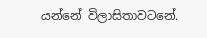යන්නේ විලාසිතාවටනේ.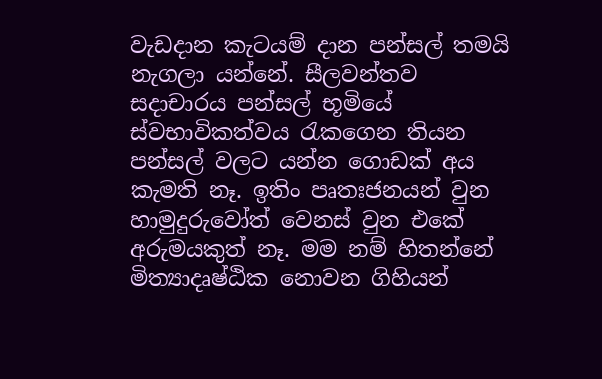වැඩදාන කැටයම් දාන පන්සල් තමයි නැගලා යන්නේ. සීලවන්තව සදාචාරය පන්සල් භූමියේ ස්වභාවිකත්වය රැකගෙන තියන පන්සල් වලට යන්න ගොඩක් අය කැමති නෑ. ඉතිං පෘතඃජනයන් වුන හාමුදුරුවෝත් වෙනස් වුන එකේ අරුමයකුත් නෑ. මම නම් හිතන්නේ මිත්‍යාදෘෂ්ඨික නොවන ගිහියන්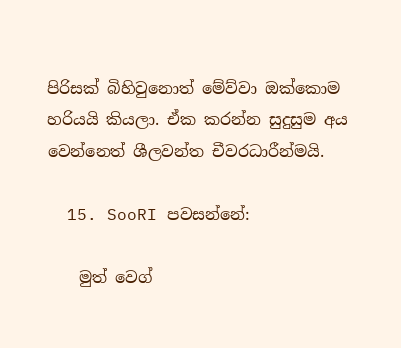පිරිසක් බිහිවුනොත් මේව්වා ඔක්කොම හරියයි කියලා. ඒක කරන්න සුදුසුම අය වෙන්නෙත් ශීලවන්ත චීවරධාරීන්මයි.

  15. SooRI පවසන්නේ:

    මුත් ව‍ෙග්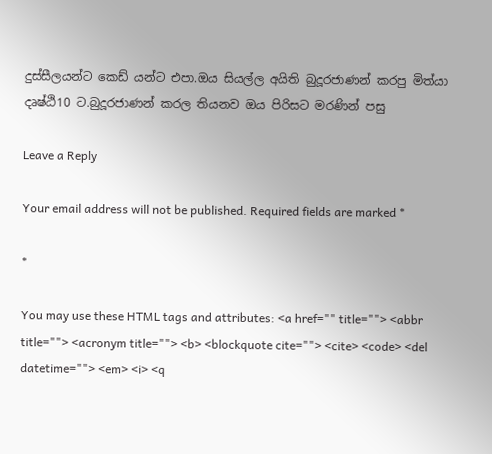දුස්සීලයන්‍ට ක‍ෙඩ් ය‍න්ට එපා.ඔය සි‍යල්ල අයිති බුදූරජාණන් කරපු මිත්යා දෘෂ්ඨි10 ට.බුදූරජාණන් කරල තියනව ඔය පිරිස‍ට මරණින් ‍පසු

Leave a Reply

Your email address will not be published. Required fields are marked *

*

You may use these HTML tags and attributes: <a href="" title=""> <abbr title=""> <acronym title=""> <b> <blockquote cite=""> <cite> <code> <del datetime=""> <em> <i> <q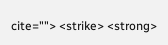cite=""> <strike> <strong>